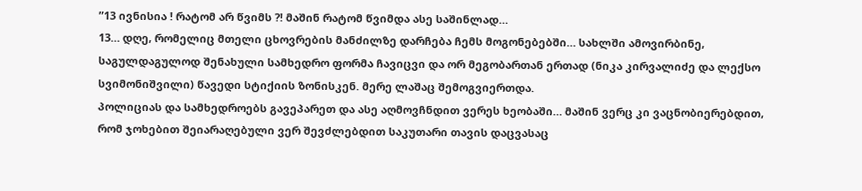”13 ივნისია ! რატომ არ წვიმს ?! მაშინ რატომ წვიმდა ასე საშინლად…
13… დღე, რომელიც მთელი ცხოვრების მანძილზე დარჩება ჩემს მოგონებებში… სახლში ამოვირბინე, საგულდაგულოდ შენახული სამხედრო ფორმა ჩავიცვი და ორ მეგობართან ერთად (ნიკა კირვალიძე და ლექსო სვიმონიშვილი) წავედი სტიქიის ზონისკენ. მერე ლაშაც შემოგვიერთდა.
პოლიციას და სამხედროებს გავეპარეთ და ასე აღმოვჩნდით ვერეს ხეობაში… მაშინ ვერც კი ვაცნობიერებდით, რომ ჯოხებით შეიარაღებული ვერ შევძლებდით საკუთარი თავის დაცვასაც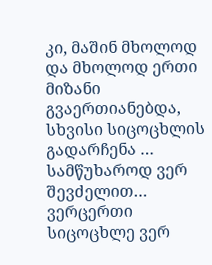კი, მაშინ მხოლოდ და მხოლოდ ერთი მიზანი გვაერთიანებდა, სხვისი სიცოცხლის გადარჩენა … სამწუხაროდ ვერ შევძელით… ვერცერთი სიცოცხლე ვერ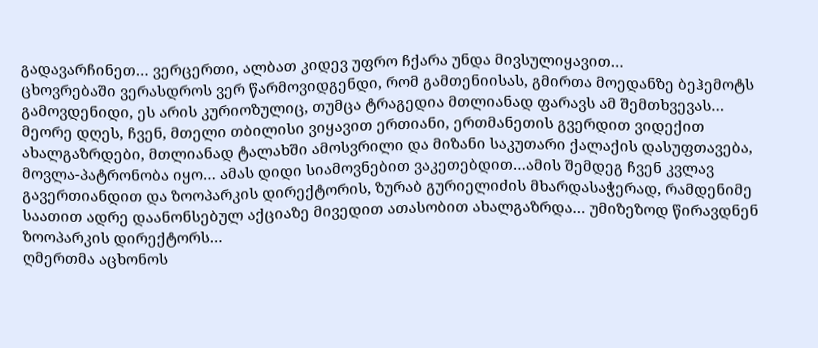გადავარჩინეთ… ვერცერთი, ალბათ კიდევ უფრო ჩქარა უნდა მივსულიყავით…
ცხოვრებაში ვერასდროს ვერ წარმოვიდგენდი, რომ გამთენიისას, გმირთა მოედანზე ბეჰემოტს გამოვდენიდი, ეს არის კურიოზულიც, თუმცა ტრაგედია მთლიანად ფარავს ამ შემთხვევას…
მეორე დღეს, ჩვენ, მთელი თბილისი ვიყავით ერთიანი, ერთმანეთის გვერდით ვიდექით ახალგაზრდები, მთლიანად ტალახში ამოსვრილი და მიზანი საკუთარი ქალაქის დასუფთავება, მოვლა-პატრონობა იყო… ამას დიდი სიამოვნებით ვაკეთებდით…ამის შემდეგ ჩვენ კვლავ გავერთიანდით და ზოოპარკის დირექტორის, ზურაბ გურიელიძის მხარდასაჭერად, რამდენიმე საათით ადრე დაანონსებულ აქციაზე მივედით ათასობით ახალგაზრდა… უმიზეზოდ წირავდნენ ზოოპარკის დირექტორს…
ღმერთმა აცხონოს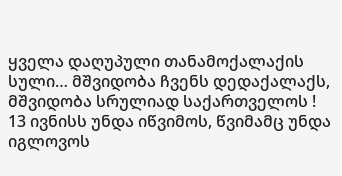ყველა დაღუპული თანამოქალაქის სული… მშვიდობა ჩვენს დედაქალაქს, მშვიდობა სრულიად საქართველოს !
13 ივნისს უნდა იწვიმოს, წვიმამც უნდა იგლოვოს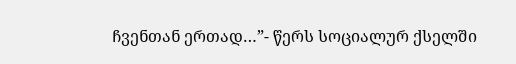ჩვენთან ერთად…”- წერს სოციალურ ქსელში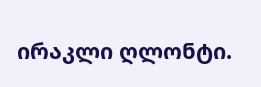ირაკლი ღლონტი.